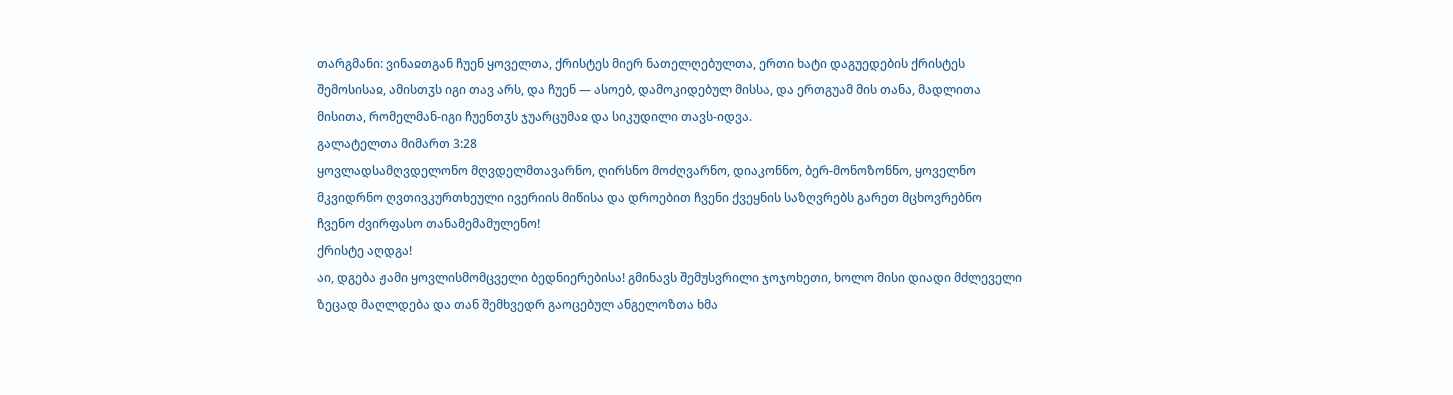თარგმანი: ვინაჲთგან ჩუენ ყოველთა, ქრისტეს მიერ ნათელღებულთა, ერთი ხატი დაგუედების ქრისტეს შემოსისაჲ, ამისთჳს იგი თავ არს, და ჩუენ — ასოებ, დამოკიდებულ მისსა, და ერთგუამ მის თანა, მადლითა მისითა, რომელმან-იგი ჩუენთჳს ჯუარცუმაჲ და სიკუდილი თავს-იდვა.
გალატელთა მიმართ 3:28
ყოვლადსამღვდელონო მღვდელმთავარნო, ღირსნო მოძღვარნო, დიაკონნო, ბერ-მონოზონნო, ყოველნო მკვიდრნო ღვთივკურთხეული ივერიის მიწისა და დროებით ჩვენი ქვეყნის საზღვრებს გარეთ მცხოვრებნო ჩვენო ძვირფასო თანამემამულენო!
ქრისტე აღდგა!
აი, დგება ჟამი ყოვლისმომცველი ბედნიერებისა! გმინავს შემუსვრილი ჯოჯოხეთი, ხოლო მისი დიადი მძლეველი ზეცად მაღლდება და თან შემხვედრ გაოცებულ ანგელოზთა ხმა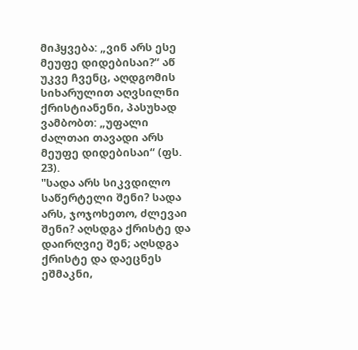მიჰყვება: „ვინ არს ესე მეუფე დიდებისაი?“ აწ უკვე ჩვენც, აღდგომის სიხარულით აღვსილნი ქრისტიანენი, პასუხად ვამბობთ: „უფალი ძალთაი თავადი არს მეუფე დიდებისაი“ (ფს. 23).
"სადა არს სიკვდილო საწერტელი შენი? სადა არს, ჯოჯოხეთო, ძლევაი შენი? აღსდგა ქრისტე და დაირღვიე შენ; აღსდგა ქრისტე და დაეცნეს ეშმაკნი,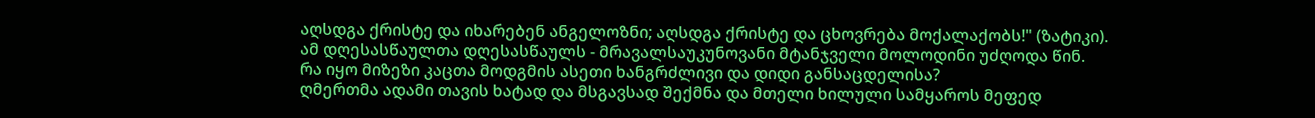აღსდგა ქრისტე და იხარებენ ანგელოზნი; აღსდგა ქრისტე და ცხოვრება მოქალაქობს!" (ზატიკი).
ამ დღესასწაულთა დღესასწაულს - მრავალსაუკუნოვანი მტანჯველი მოლოდინი უძღოდა წინ.
რა იყო მიზეზი კაცთა მოდგმის ასეთი ხანგრძლივი და დიდი განსაცდელისა?
ღმერთმა ადამი თავის ხატად და მსგავსად შექმნა და მთელი ხილული სამყაროს მეფედ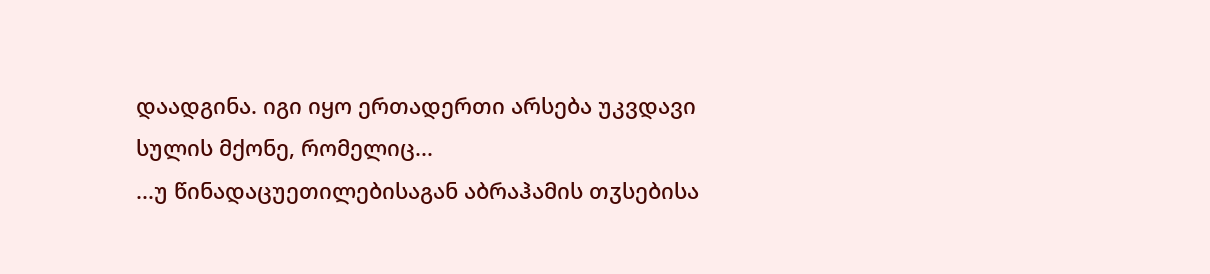დაადგინა. იგი იყო ერთადერთი არსება უკვდავი სულის მქონე, რომელიც...
...უ წინადაცუეთილებისაგან აბრაჰამის თჳსებისა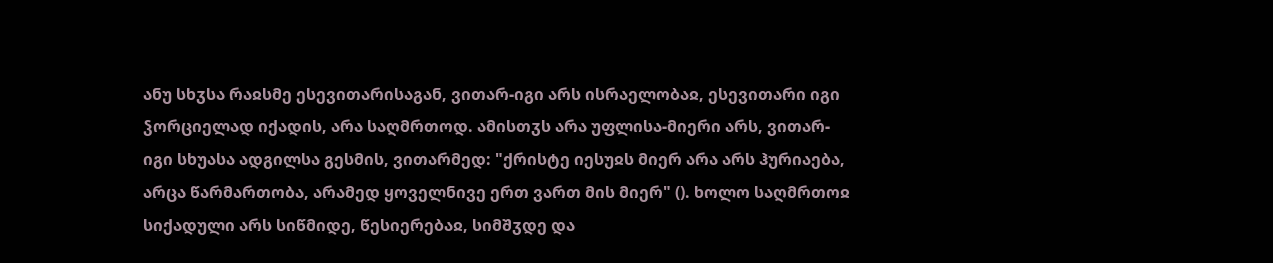ანუ სხჳსა რაჲსმე ესევითარისაგან, ვითარ-იგი არს ისრაელობაჲ, ესევითარი იგი ჴორციელად იქადის, არა საღმრთოდ. ამისთჳს არა უფლისა-მიერი არს, ვითარ-იგი სხუასა ადგილსა გესმის, ვითარმედ: "ქრისტე იესუჲს მიერ არა არს ჰურიაება, არცა წარმართობა, არამედ ყოველნივე ერთ ვართ მის მიერ" (). ხოლო საღმრთოჲ სიქადული არს სიწმიდე, წესიერებაჲ, სიმშჳდე და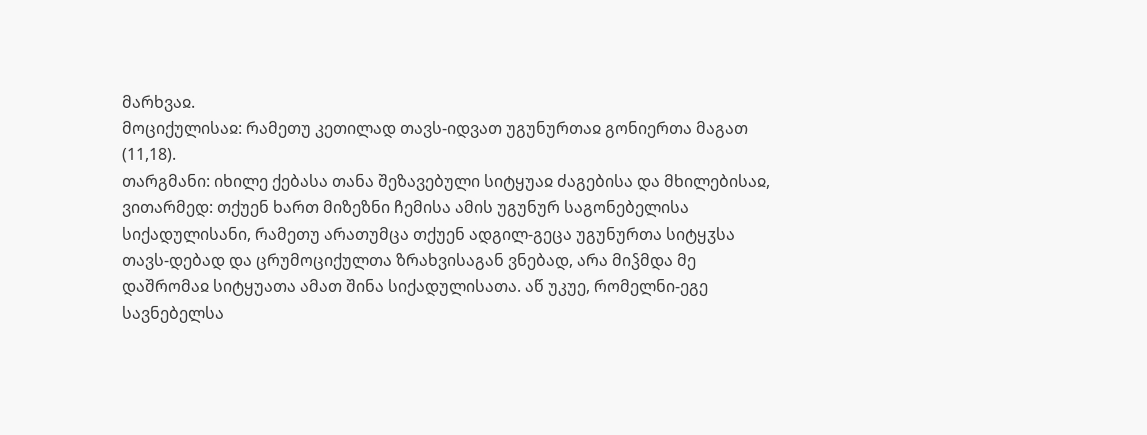მარხვაჲ.
მოციქულისაჲ: რამეთუ კეთილად თავს-იდვათ უგუნურთაჲ გონიერთა მაგათ (11,18).
თარგმანი: იხილე ქებასა თანა შეზავებული სიტყუაჲ ძაგებისა და მხილებისაჲ, ვითარმედ: თქუენ ხართ მიზეზნი ჩემისა ამის უგუნურ საგონებელისა სიქადულისანი, რამეთუ არათუმცა თქუენ ადგილ-გეცა უგუნურთა სიტყჳსა თავს-დებად და ცრუმოციქულთა ზრახვისაგან ვნებად, არა მიჴმდა მე დაშრომაჲ სიტყუათა ამათ შინა სიქადულისათა. აწ უკუე, რომელნი-ეგე სავნებელსა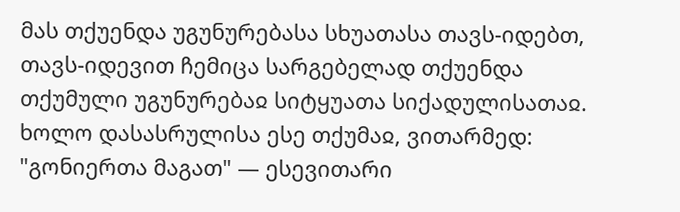მას თქუენდა უგუნურებასა სხუათასა თავს-იდებთ, თავს-იდევით ჩემიცა სარგებელად თქუენდა თქუმული უგუნურებაჲ სიტყუათა სიქადულისათაჲ. ხოლო დასასრულისა ესე თქუმაჲ, ვითარმედ: "გონიერთა მაგათ" — ესევითარი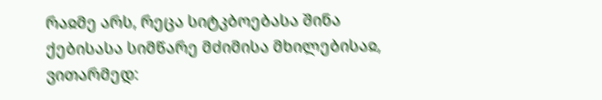რაჲმე არს, რეცა სიტკბოებასა შინა ქებისასა სიმწარე მძიმისა მხილებისაჲ, ვითარმედ: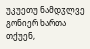უკუეთუ ნამდჳლვე გონიერ ხართა თქუენ,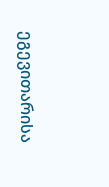ეგევითარისა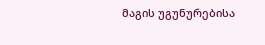მაგის უგუნურებისა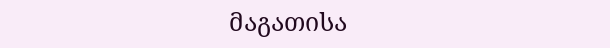მაგათისა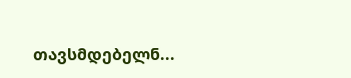თავსმდებელნ...